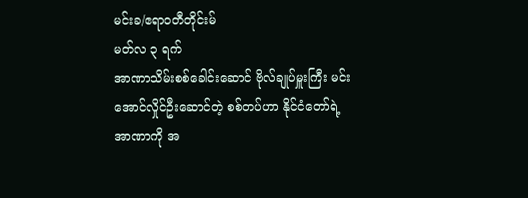မင်းခ/ဧရာ၀တီတိုင်းမ်
မတ်လ ၃ ရက်
အာဏာသိမ်းစစ်ခေါင်းဆောင် ဗိုလ်ချုပ်မှူးကြီး မင်းအောင်လှိုင်ဦးဆောင်တဲ့ စစ်တပ်ဟာ နိုင်ငံတော်ရဲ့ အာဏာကို အ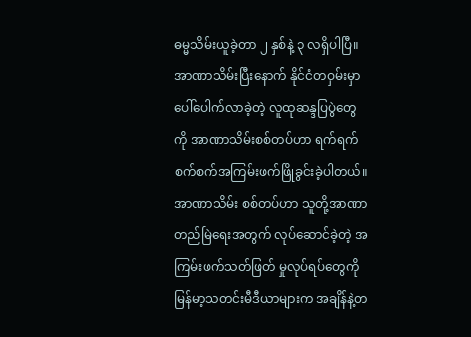ဓမ္မသိမ်းယူခဲ့တာ ၂ နှစ်နဲ့ ၃ လရှိပါပြီ။
အာဏာသိမ်းပြီးနောက် နိုင်ငံတဝှမ်းမှာ ပေါ်ပေါက်လာခဲ့တဲ့ လူထုဆန္ဒပြပွဲတွေကို အာဏာသိမ်းစစ်တပ်ဟာ ရက်ရက်စက်စက်အကြမ်းဖက်ဖြိုခွင်းခဲ့ပါတယ်။ အာဏာသိမ်း စစ်တပ်ဟာ သူတို့အာဏာတည်မြဲရေးအတွက် လုပ်ဆောင်ခဲ့တဲ့ အကြမ်းဖက်သတ်ဖြတ် မှုလုပ်ရပ်တွေကို မြန်မာ့သတင်းမီဒီယာများက အချိန်နဲ့တ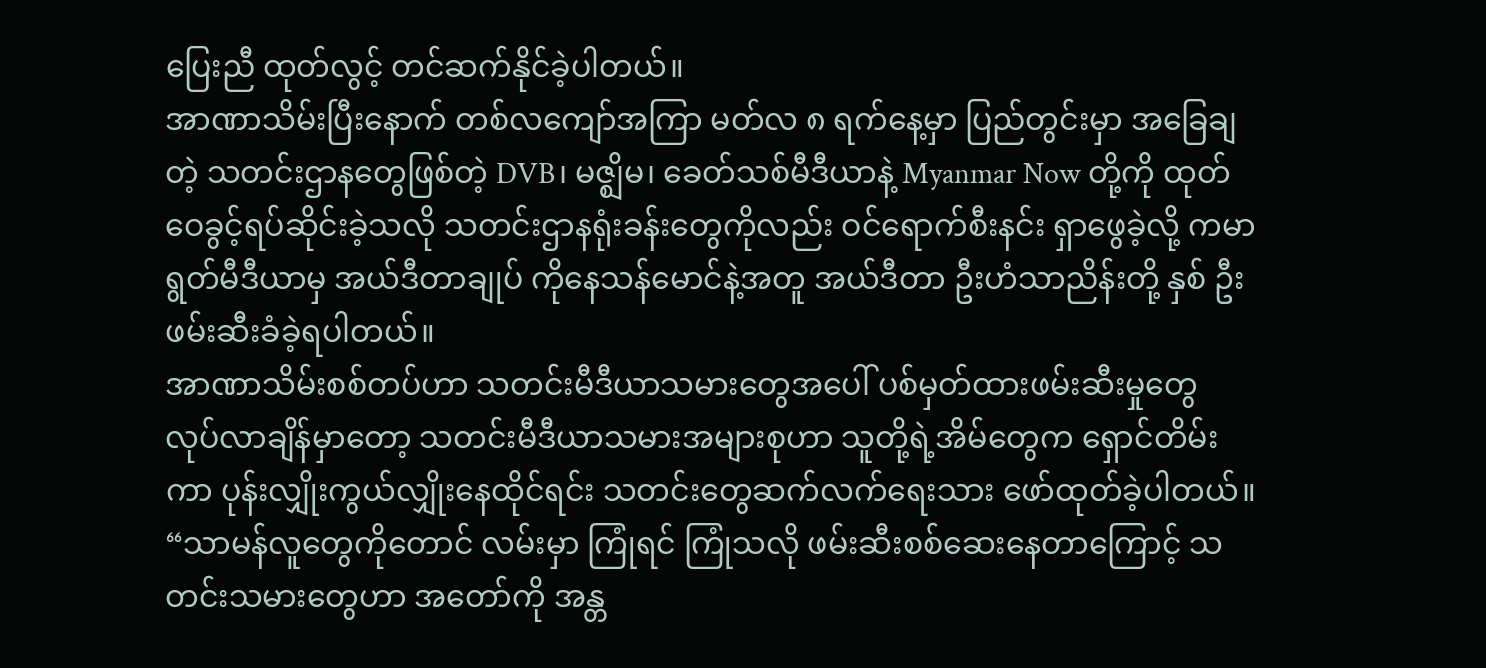ပြေးညီ ထုတ်လွင့် တင်ဆက်နိုင်ခဲ့ပါတယ်။
အာဏာသိမ်းပြီးနောက် တစ်လကျော်အကြာ မတ်လ ၈ ရက်နေ့မှာ ပြည်တွင်းမှာ အခြေချတဲ့ သတင်းဌာနတွေဖြစ်တဲ့ DVB၊ မဇ္ဈိမ၊ ခေတ်သစ်မီဒီယာနဲ့ Myanmar Now တို့ကို ထုတ်ဝေခွင့်ရပ်ဆိုင်းခဲ့သလို သတင်းဌာနရုံးခန်းတွေကိုလည်း ဝင်ရောက်စီးနင်း ရှာဖွေခဲ့လို့ ကမာရွတ်မီဒီယာမှ အယ်ဒီတာချုပ် ကိုနေသန်မောင်နဲ့အတူ အယ်ဒီတာ ဦးဟံသာညိန်းတို့ နှစ် ဦး ဖမ်းဆီးခံခဲ့ရပါတယ်။
အာဏာသိမ်းစစ်တပ်ဟာ သတင်းမီဒီယာသမားတွေအပေါ် ပစ်မှတ်ထားဖမ်းဆီးမှုတွေ လုပ်လာချိန်မှာတော့ သတင်းမီဒီယာသမားအများစုဟာ သူတို့ရဲ့အိမ်တွေက ရှောင်တိမ်းကာ ပုန်းလျှိုးကွယ်လျှိုးနေထိုင်ရင်း သတင်းတွေဆက်လက်ရေးသား ဖော်ထုတ်ခဲ့ပါတယ်။
“သာမန်လူတွေကိုတောင် လမ်းမှာ ကြုံရင် ကြုံသလို ဖမ်းဆီးစစ်ဆေးနေတာကြောင့် သတင်းသမားတွေဟာ အတော်ကို အန္တ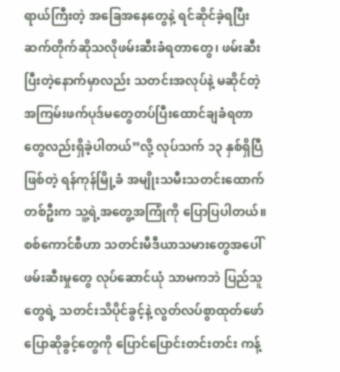ရာယ်ကြီးတဲ့ အခြေအနေတွေနဲ့ ရင်ဆိုင်ခဲ့ရပြီး ဆက်တိုက်ဆိုသလိုဖမ်းဆီးခံရတာတွေ၊ ဖမ်းဆီးပြီးတဲ့နောက်မှာလည်း သတင်းအလုပ်နဲ့ မဆိုင်တဲ့ အကြမ်းဖက်ပုဒ်မတွေတပ်ပြီးထောင်ချခံရတာတွေလည်းရှိခဲ့ပါတယ်”လို့ လုပ်သက် ၁၃ နှစ်ရှိပြီဖြစ်တဲ့ ရန်ကုန်မြို့ခံ အမျိုးသမီးသတင်းထောက်တစ်ဦးက သူ့ရဲ့အတွေ့အကြုံကို ပြောပြပါတယ်။
စစ်ကောင်စီဟာ သတင်းမီဒီယာသမားတွေအပေါ် ဖမ်းဆီးမှုတွေ လုပ်ဆောင်ယုံ သာမကဘဲ ပြည်သူတွေရဲ့ သတင်းသိပိုင်ခွင့်နဲ့ လွတ်လပ်စွာထုတ်ဖော်ပြောဆိုခွင့်တွေကို ပြောင်ပြောင်းတင်းတင်း ကန့်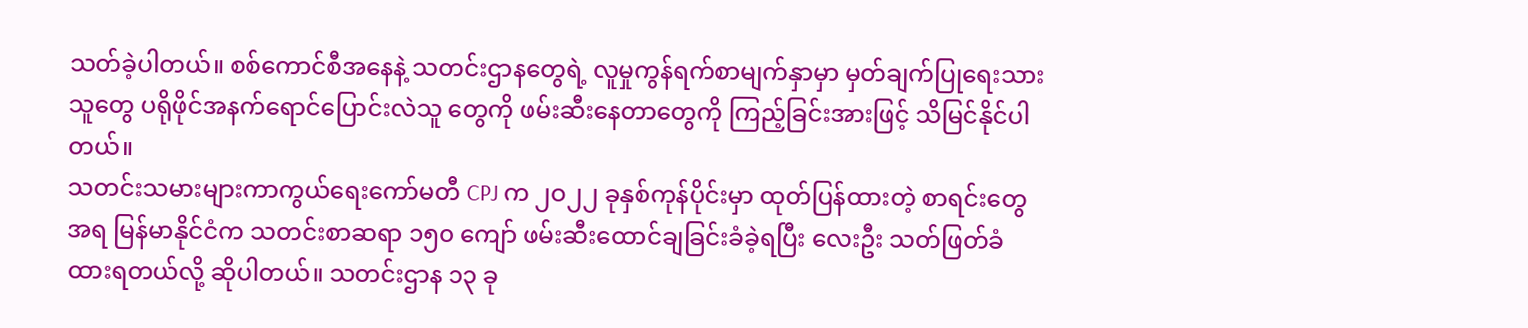သတ်ခဲ့ပါတယ်။ စစ်ကောင်စီအနေနဲ့ သတင်းဌာနတွေရဲ့ လူမှုကွန်ရက်စာမျက်နှာမှာ မှတ်ချက်ပြုရေးသားသူတွေ ပရိုဖိုင်အနက်ရောင်ပြောင်းလဲသူ တွေကို ဖမ်းဆီးနေတာတွေကို ကြည့်ခြင်းအားဖြင့် သိမြင်နိုင်ပါတယ်။
သတင်းသမားများကာကွယ်ရေးကော်မတီ CPJ က ၂ဝ၂၂ ခုနှစ်ကုန်ပိုင်းမှာ ထုတ်ပြန်ထားတဲ့ စာရင်းတွေအရ မြန်မာနိုင်ငံက သတင်းစာဆရာ ၁၅၀ ကျော် ဖမ်းဆီးထောင်ချခြင်းခံခဲ့ရပြီး လေးဦး သတ်ဖြတ်ခံထားရတယ်လို့ ဆိုပါတယ်။ သတင်းဌာန ၁၃ ခု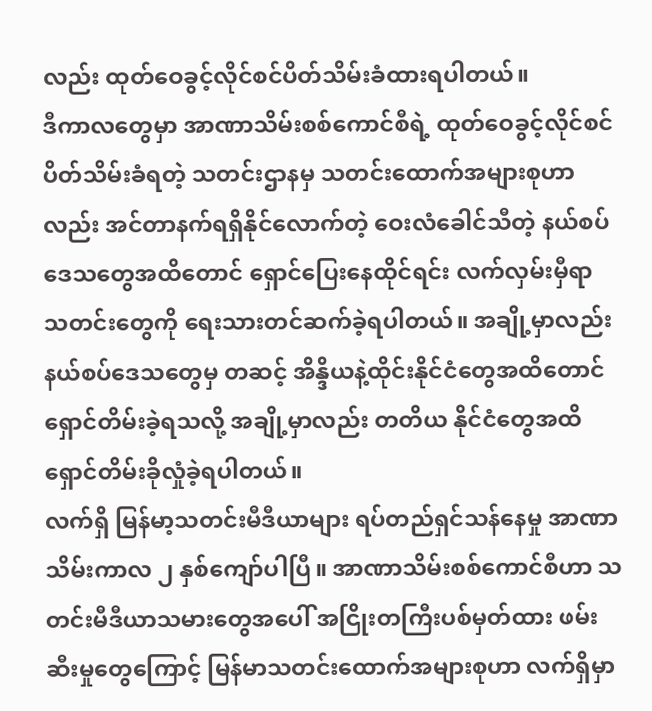လည်း ထုတ်ဝေခွင့်လိုင်စင်ပိတ်သိမ်းခံထားရပါတယ်။
ဒီကာလတွေမှာ အာဏာသိမ်းစစ်ကောင်စီရဲ့ ထုတ်ဝေခွင့်လိုင်စင်ပိတ်သိမ်းခံရတဲ့ သတင်းဌာနမှ သတင်းထောက်အများစုဟာလည်း အင်တာနက်ရရှိနိုင်လောက်တဲ့ ဝေးလံခေါင်သီတဲ့ နယ်စပ်ဒေသတွေအထိတောင် ရှောင်ပြေးနေထိုင်ရင်း လက်လှမ်းမှီရာ သတင်းတွေကို ရေးသားတင်ဆက်ခဲ့ရပါတယ်။ အချို့မှာလည်း နယ်စပ်ဒေသတွေမှ တဆင့် အိန္ဒိယနဲ့ထိုင်းနိုင်ငံတွေအထိတောင် ရှောင်တိမ်းခဲ့ရသလို့ အချို့မှာလည်း တတိယ နိုင်ငံတွေအထိ ရှောင်တိမ်းခိုလှုံခဲ့ရပါတယ်။
လက်ရှိ မြန်မာ့သတင်းမီဒီယာများ ရပ်တည်ရှင်သန်နေမှု အာဏာသိမ်းကာလ ၂ နှစ်ကျော်ပါပြီ။ အာဏာသိမ်းစစ်ကောင်စီဟာ သတင်းမီဒီယာသမားတွေအပေါ် အငြိုးတကြီးပစ်မှတ်ထား ဖမ်းဆီးမှုတွေကြောင့် မြန်မာသတင်းထောက်အများစုဟာ လက်ရှိမှာ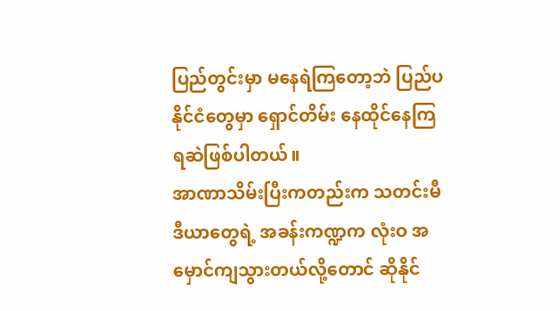ပြည်တွင်းမှာ မနေရဲကြတော့ဘဲ ပြည်ပနိုင်ငံတွေမှာ ရှောင်တိမ်း နေထိုင်နေကြရဆဲဖြစ်ပါတယ်။
အာဏာသိမ်းပြီးကတည်းက သတင်းမီဒီယာတွေရဲ့ အခန်းကဏ္ဍက လုံးဝ အမှောင်ကျသွားတယ်လို့တောင် ဆိုနိုင်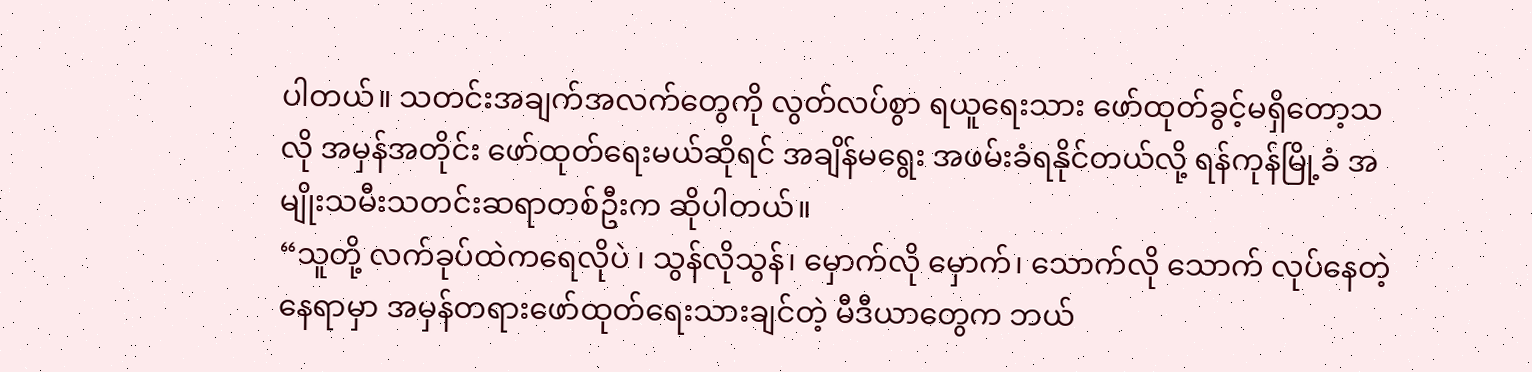ပါတယ်။ သတင်းအချက်အလက်တွေကို လွတ်လပ်စွာ ရယူရေးသား ဖော်ထုတ်ခွင့်မရှိတော့သလို အမှန်အတိုင်း ဖော်ထုတ်ရေးမယ်ဆိုရင် အချိန်မရွေး အဖမ်းခံရနိုင်တယ်လို့ ရန်ကုန်မြို့ခံ အမျိုးသမီးသတင်းဆရာတစ်ဦးက ဆိုပါတယ်။
“သူတို့ လက်ခုပ်ထဲကရေလိုပဲ ၊ သွန်လိုသွန်၊ မှောက်လို မှောက်၊ သောက်လို သောက် လုပ်နေတဲ့ နေရာမှာ အမှန်တရားဖော်ထုတ်ရေးသားချင်တဲ့ မီဒီယာတွေက ဘယ်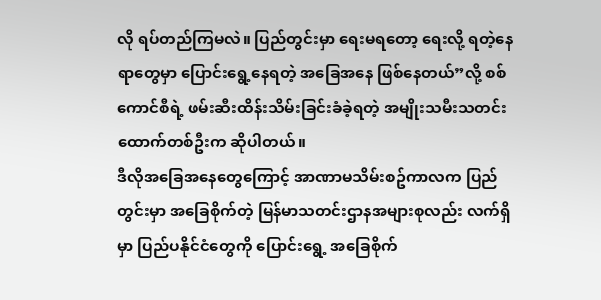လို ရပ်တည်ကြမလဲ။ ပြည်တွင်းမှာ ရေးမရတော့ ရေးလို့ ရတဲ့နေရာတွေမှာ ပြောင်းရွေ့နေရတဲ့ အခြေအနေ ဖြစ်နေတယ်”လို့ စစ်ကောင်စီရဲ့ ဖမ်းဆီးထိန်းသိမ်းခြင်းခံခဲ့ရတဲ့ အမျိုးသမီးသတင်းထောက်တစ်ဦးက ဆိုပါတယ်။
ဒီလိုအခြေအနေတွေကြောင့် အာဏာမသိမ်းစဥ်ကာလက ပြည်တွင်းမှာ အခြေစိုက်တဲ့ မြန်မာသတင်းဌာနအများစုလည်း လက်ရှိမှာ ပြည်ပနိုင်ငံတွေကို ပြောင်းရွေ့ အခြေစိုက်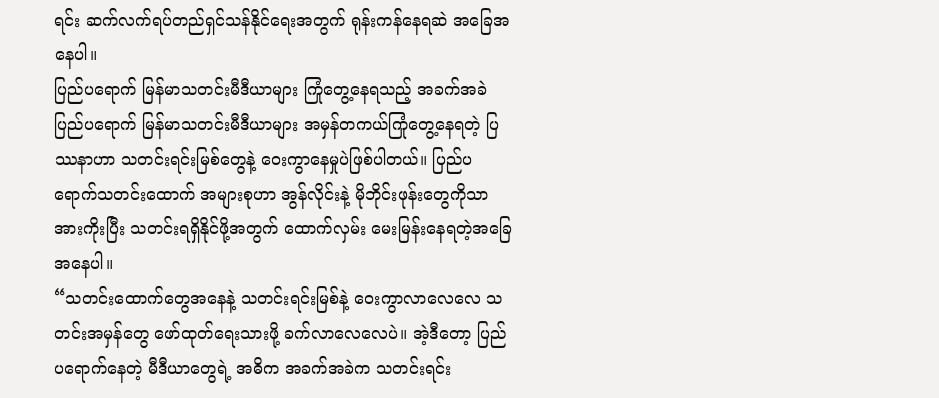ရင်း ဆက်လက်ရပ်တည်ရှင်သန်နိုင်ရေးအတွက် ရုန်းကန်နေရဆဲ အခြေအနေပါ။
ပြည်ပရောက် မြန်မာသတင်းမီဒီယာများ ကြုံတွေ့နေရသည့် အခက်အခဲ
ပြည်ပရောက် မြန်မာသတင်းမီဒီယာများ အမှန်တကယ်ကြုံတွေ့နေရတဲ့ ပြဿနာဟာ သတင်းရင်းမြစ်တွေနဲ့ ဝေးကွာနေမှုပဲဖြစ်ပါတယ်။ ပြည်ပရောက်သတင်းထောက် အများစုဟာ အွန်လိုင်းနဲ့ မိုဘိုင်းဖုန်းတွေကိုသာ အားကိုးပြီး သတင်းရရှိနိုင်ဖို့အတွက် ထောက်လှမ်း မေးမြန်းနေရတဲ့အခြေအနေပါ။
“သတင်းထောက်တွေအနေနဲ့ သတင်းရင်းမြစ်နဲ့ ဝေးကွာလာလေလေ သတင်းအမှန်တွေ ဖော်ထုတ်ရေးသားဖို့ ခက်လာလေလေပဲ။ အဲ့ဒီတော့ ပြည်ပရောက်နေတဲ့ မီဒီယာတွေရဲ့ အဓိက အခက်အခဲက သတင်းရင်း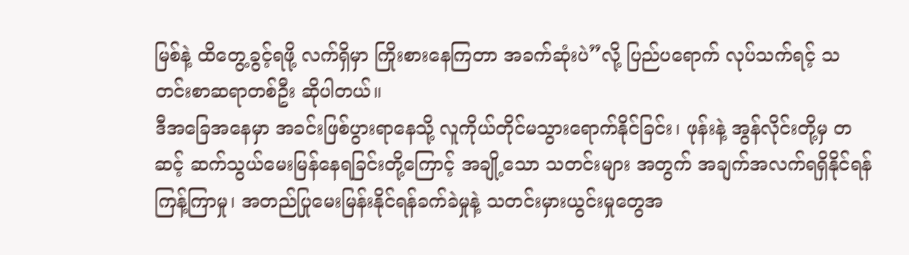မြစ်နဲ့ ထိတွေ့ခွင့်ရဖို့ လက်ရှိမှာ ကြိုးစားနေကြတာ အခက်ဆုံးပဲ”လို့ ပြည်ပရောက် လုပ်သက်ရင့် သတင်းစာဆရာတစ်ဦး ဆိုပါတယ်။
ဒီအခြေအနေမှာ အခင်းဖြစ်ပွားရာနေသို့ လူကိုယ်တိုင်မသွားရောက်နိုင်ခြင်း၊ ဖုန်းနဲ့ အွန်လိုင်းတို့မှ တဆင့် ဆက်သွယ်မေးမြန်နေရခြင်းတို့ကြောင့် အချို့သော သတင်းများ အတွက် အချက်အလက်ရရှိနိုင်ရန် ကြန့်ကြာမှု၊ အတည်ပြုမေးမြန်းနိုင်ရန်ခက်ခဲမှုနဲ့ သတင်းမှားယွင်းမှုတွေအ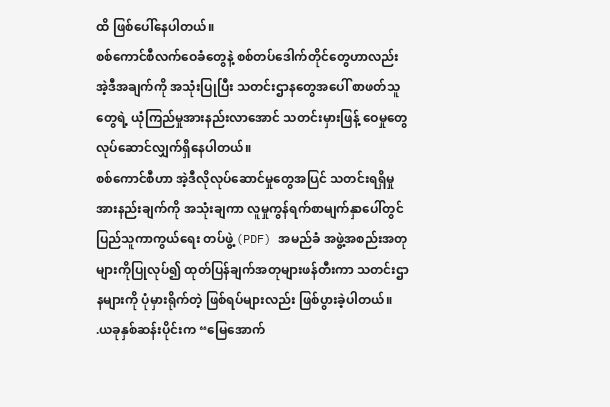ထိ ဖြစ်ပေါ်နေပါတယ်။
စစ်ကောင်စီလက်ဝေခံတွေနဲ့ စစ်တပ်ဒေါက်တိုင်တွေဟာလည်း အဲ့ဒီအချက်ကို အသုံးပြုပြီး သတင်းဌာနတွေအပေါ် စာဖတ်သူတွေရဲ့ ယုံကြည်မှုအားနည်းလာအောင် သတင်းမှားဖြန့် ဝေမှုတွေ လုပ်ဆောင်လျှက်ရှိနေပါတယ်။
စစ်ကောင်စီဟာ အဲ့ဒီလိုလုပ်ဆောင်မှုတွေအပြင် သတင်းရရှိမှုအားနည်းချက်ကို အသုံးချကာ လူမှုကွန်ရက်စာမျက်နှာပေါ်တွင် ပြည်သူကာကွယ်ရေး တပ်ဖွဲ့ (PDF) အမည်ခံ အဖွဲ့အစည်းအတုများကိုပြုလုပ်၍ ထုတ်ပြန်ချက်အတုများဖန်တီးကာ သတင်းဌာနများကို ပုံမှားရိုက်တဲ့ ဖြစ်ရပ်များလည်း ဖြစ်ပွားခဲ့ပါတယ်။
.ယခုနှစ်ဆန်းပိုင်းက “မြေအောက်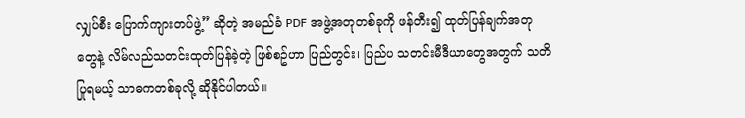လျှပ်စီး ပြောက်ကျားတပ်ဖွဲ့” ဆိုတဲ့ အမည်ခံ PDF အဖွဲ့အတုတစ်ခုကို ဖန်တီး၍ ထုတ်ပြန်ချက်အတုတွေနဲ့ လိမ်လည်သတင်းထုတ်ပြန်ခဲ့တဲ့ ဖြစ်စဥ်ဟာ ပြည်တွင်း၊ ပြည်ပ သတင်းမီဒီယာတွေအတွက် သတိပြုရမယ့် သာဓကတစ်ခုလို့ ဆိုနိုင်ပါတယ်။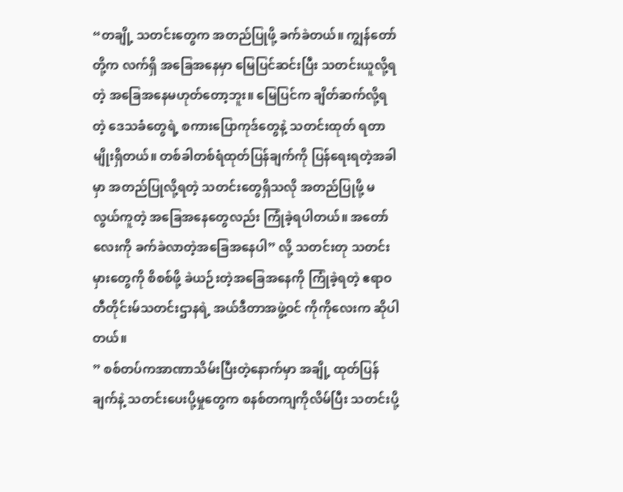“တချို့ သတင်းတွေက အတည်ပြုဖို့ ခက်ခဲတယ်။ ကျွန်တော်တို့က လက်ရှိ အခြေအနေမှာ မြေပြင်ဆင်းပြီး သတင်းယူလို့ရတဲ့ အခြေအနေမဟုတ်တော့ဘူး။ မြေပြင်က ချိတ်ဆက်လို့ရတဲ့ ဒေသခံတွေရဲ့ စကားပြောကုဒ်တွေနဲ့ သတင်းထုတ် ရတာမျိုးရှိတယ်။ တစ်ခါတစ်ရံထုတ်ပြန်ချက်ကို ပြန်ရေးရတဲ့အခါမှာ အတည်ပြုလို့ရတဲ့ သတင်းတွေရှိသလို အတည်ပြုဖို့ မလွယ်ကူတဲ့ အခြေအနေတွေလည်း ကြုံခဲ့ရပါတယ်။ အတော်လေးကို ခက်ခဲလာတဲ့အခြေအနေပါ” လို့ သတင်းတု သတင်းမှားတွေကို စိစစ်ဖို့ ခဲယဉ်းတဲ့အခြေအနေကို ကြုံခဲ့ရတဲ့ ဧရာဝတီတိုင်းမ်သတင်းဌာနရဲ့ အယ်ဒီတာအဖွဲ့ဝင် ကိုကိုလေးက ဆိုပါတယ်။
” စစ်တပ်ကအာဏာသိမ်းပြီးတဲ့နောက်မှာ အချို့ ထုတ်ပြန်ချက်နဲ့ သတင်းပေးပို့မှုတွေက စနစ်တကျကိုလိမ်ပြီး သတင်းပို့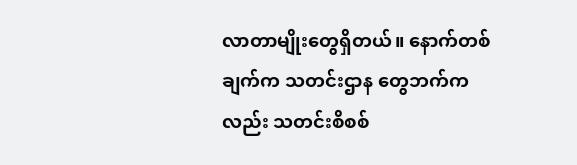လာတာမျိုးတွေရှိတယ်။ နောက်တစ်ချက်က သတင်းဌာန တွေဘက်ကလည်း သတင်းစိစစ်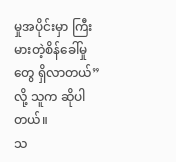မှုအပိုင်းမှာ ကြီးမားတဲ့စိန်ခေါ်မှုတွေ ရှိလာတယ်” လို့ သူက ဆိုပါတယ်။
သ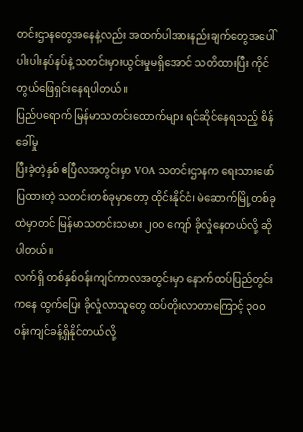တင်းဌာနတွေအနေနဲ့လည်း အထက်ပါအားနည်းချက်တွေအပေါ် ပါးပါးနပ်နပ်နဲ့ သတင်းမှားယွင်းမှုမရှိအောင် သတိထားပြီး ကိုင်တွယ်ဖြေရှင်းနေရပါတယ်။
ပြည်ပရောက် မြန်မာသတင်းထောက်များ ရင်ဆိုင်နေရသည့် စိန်ခေါ်မှု
ပြီးခဲ့တဲ့နှစ် ဧပြီလအတွင်းမှာ VOA သတင်းဌာနက ရေးသားဖော်ပြထားတဲ့ သတင်းတစ်ခုမှာတော့ ထိုင်းနိုင်ငံ၊ မဲဆောက်မြို့တစ်ခုထဲမှာတင် မြန်မာသတင်းသမား ၂၀၀ ကျော် ခိုလှုံနေတယ်လို့ ဆိုပါတယ်။
လက်ရှိ တစ်နှစ်ဝန်းကျင်ကာလအတွင်းမှာ နောက်ထပ်ပြည်တွင်းကနေ ထွက်ပြေး ခိုလှုံလာသူတွေ ထပ်တိုးလာတာကြောင့် ၃၀၀ ဝန်းကျင်ခန့်ရှိနိုင်တယ်လို့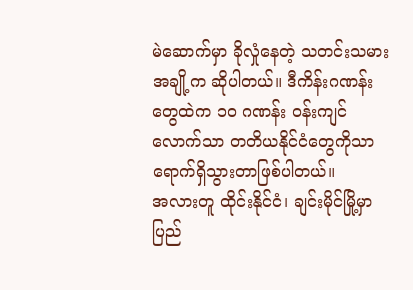မဲဆောက်မှာ ခိုလှုံနေတဲ့ သတင်းသမားအချို့က ဆိုပါတယ်။ ဒီကိန်းဂဏန်းတွေထဲက ၁၀ ဂဏန်း ဝန်းကျင်လောက်သာ တတိယနိုင်ငံတွေကိုသာ ရောက်ရှိသွားတာဖြစ်ပါတယ်။
အလားတူ ထိုင်းနိုင်ငံ၊ ချင်းမိုင်မြို့မှာ ပြည်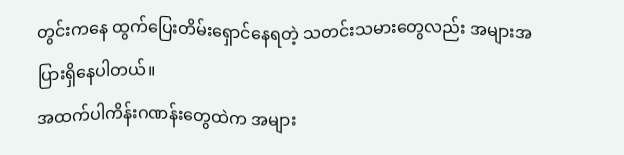တွင်းကနေ ထွက်ပြေးတိမ်းရှောင်နေရတဲ့ သတင်းသမားတွေလည်း အများအပြားရှိနေပါတယ်။
အထက်ပါကိန်းဂဏန်းတွေထဲက အများ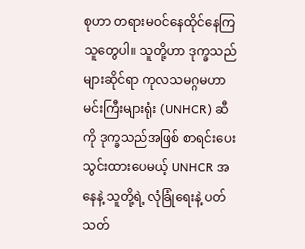စုဟာ တရားမဝင်နေထိုင်နေကြသူတွေပါ။ သူတို့ဟာ ဒုက္ခသည်များဆိုင်ရာ ကုလသမဂ္ဂမဟာမင်းကြီးများရုံး (UNHCR) ဆီကို ဒုက္ခသည်အဖြစ် စာရင်းပေးသွင်းထားပေမယ့် UNHCR အနေနဲ့ သူတို့ရဲ့ လုံခြုံရေးနဲ့ ပတ်သတ်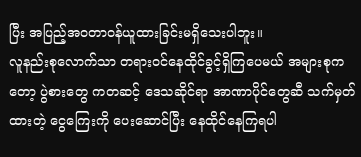ပြီး အပြည့်အဝတာဝန်ယူထားခြင်းမရှိသေးပါဘူး။
လူနည်းစုလောက်သာ တရားဝင်နေထိုင်ခွင့်ရှိကြပေမယ် အများစုကတော့ ပွဲစားတွေ ကတဆင့် ဒေသဆိုင်ရာ အာဏာပိုင်တွေဆီ သက်မှတ်ထားတဲ့ ငွေကြေးကို ပေးဆောင်ပြီး နေထိုင်နေကြရပါ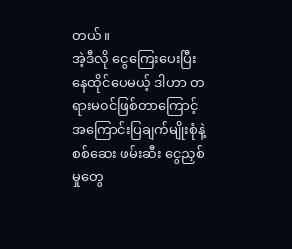တယ်။
အဲ့ဒီလို ငွေကြေးပေးပြီး နေထိုင်ပေမယ့် ဒါဟာ တရားမ၀င်ဖြစ်တာကြောင့် အကြောင်းပြချက်မျိုးစုံနဲ့ စစ်ဆေး ဖမ်းဆီး ငွေညှစ်မှုတွေ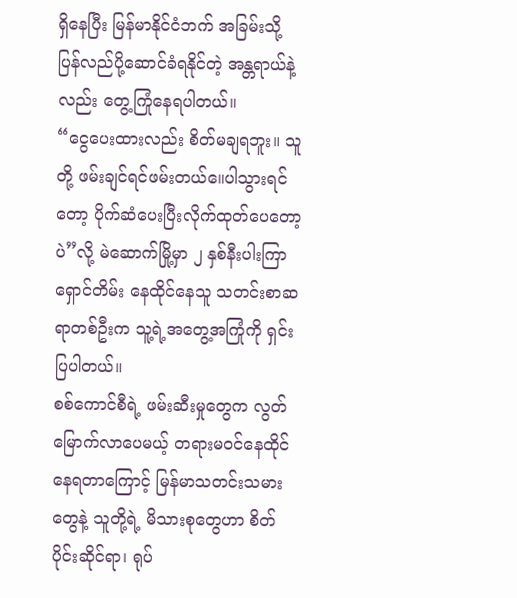ရှိနေပြီး မြန်မာနိုင်ငံဘက် အခြမ်းသို့ ပြန်လည်ပို့ဆောင်ခံရနိုင်တဲ့ အန္တရာယ်နဲ့လည်း တွေ့ကြုံနေရပါတယ်။
“ငွေပေးထားလည်း စိတ်မချရဘူး။ သူတို့ ဖမ်းချင်ရင်ဖမ်းတယ်။ေပါသွားရင်တော့ ပိုက်ဆံပေးပြီးလိုက်ထုတ်ပေတော့ပဲ”လို့ မဲဆောက်မြို့မှာ ၂ နှစ်နီးပါးကြာ ရှောင်တိမ်း နေထိုင်နေသူ သတင်းစာဆရာတစ်ဦးက သူ့ရဲ့အတွေ့အကြုံကို ရှင်းပြပါတယ်။
စစ်ကောင်စီရဲ့ ဖမ်းဆီးမှုတွေက လွတ်မြောက်လာပေမယ့် တရားမဝင်နေထိုင် နေရတာကြောင့် မြန်မာသတင်းသမားတွေနဲ့ သူတို့ရဲ့ မိသားစုတွေဟာ စိတ်ပိုင်းဆိုင်ရာ၊ ရုပ်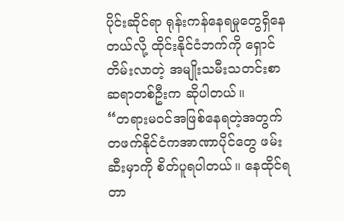ပိုင်းဆိုင်ရာ ရုန်းကန်နေရမှုတွေရှိနေတယ်လို့ ထိုင်းနိုင်ငံဘက်ကို ရှောင်တိမ်းလာတဲ့ အမျိုးသမီးသတင်းစာဆရာတစ်ဦးက ဆိုပါတယ်။
“တရားမဝင်အဖြစ်နေရတဲ့အတွက် တဖက်နိုင်ငံကအာဏာပိုင်တွေ ဖမ်းဆီးမှာကို စိတ်ပူရပါတယ်။ နေထိုင်ရတာ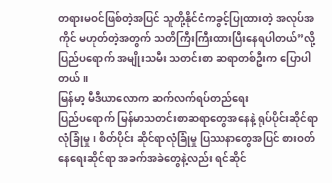တရားမဝင်ဖြစ်တဲ့အပြင် သူတို့နိုင်ငံကခွင့်ပြုထားတဲ့ အလုပ်အကိုင် မဟုတ်တဲ့အတွက် သတိကြီးကြီးထားပြီးနေရပါတယ်”လို့ ပြည်ပရောက် အမျိုးသမီး သတင်းစာ ဆရာတစ်ဦးက ပြောပါတယ်။
မြန်မာ့ မီဒီယာလောက ဆက်လက်ရပ်တည်ရေး
ပြည်ပရောက် မြန်မာသတင်းစာဆရာတွေအနေနဲ့ ရုပ်ပိုင်းဆိုင်ရာ လုံခြုံမှု၊ စိတ်ပိုင်း ဆိုင်ရာလုံခြုံမှု ပြဿနာတွေအပြင် စားဝတ်နေရေးဆိုင်ရာ အခက်အခဲတွေနဲ့လည်း ရင်ဆိုင်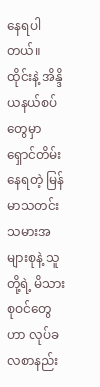နေရပါတယ်။
ထိုင်းနဲ့ အိန္ဒိယနယ်စပ်တွေမှာ ရှောင်တိမ်းနေရတဲ့ မြန်မာသတင်းသမားအများစုနဲ့ သူတို့ရဲ့ မိသားစုဝင်တွေဟာ လုပ်ခလစာနည်း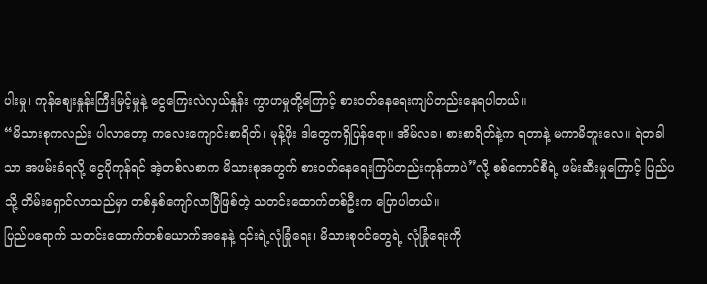ပါးမှု၊ ကုန်စျေးနှုန်းကြီးမြင့်မှုနဲ့ ငွေကြေးလဲလှယ်နှုန်း ကွာဟမှုတို့ကြောင့် စားဝတ်နေရေးကျပ်တည်းနေရပါတယ်။
“မိသားစုကလည်း ပါလာတော့ ကလေးကျောင်းစာရိတ်၊ မုန့်ဖိုး ဒါတွေကရှိပြန်ရော။ အိမ်လခ၊ စားစာရိတ်နဲ့က ရတာနဲ့ မကာမိဘူးလေ။ ရဲတခါသာ အဖမ်းခံရလို့ ငွေပိုကုန်ရင် အဲ့တစ်လစာက မိသားစုအတွက် စားဝတ်နေရေးကြပ်တည်းကုန်တာပဲ”လို့ စစ်ကောင်စီရဲ့ ဖမ်းဆီးမှုကြောင့် ပြည်ပသို့ တိမ်းရှောင်လာသည်မှာ တစ်နှစ်ကျော်လာပြီဖြစ်တဲ့ သတင်းထောက်တစ်ဦးက ပြောပါတယ်။
ပြည်ပရောက် သတင်းထောက်တစ်ယောက်အနေနဲ့ ၎င်းရဲ့လုံခြုံရေး၊ မိသားစုဝင်တွေရဲ့ လုံခြုံရေးကို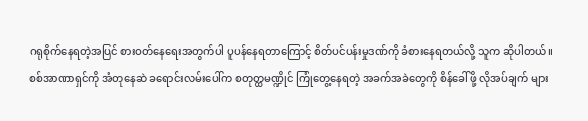ဂရုစိုက်နေရတဲ့အပြင် စားဝတ်နေရေးအတွက်ပါ ပူပန်နေရတာကြောင့် စိတ်ပင်ပန်းမှုဒဏ်ကို ခံစားနေရတယ်လို့ သူက ဆိုပါတယ်။
စစ်အာဏာရှင်ကို အံတုနေဆဲ ခရောင်းလမ်းပေါ်က စတုတ္ထမဏ္ဍိုင် ကြုံတွေ့နေရတဲ့ အခက်အခဲတွေကို စိန်ခေါ်ဖို့ လိုအပ်ချက် များ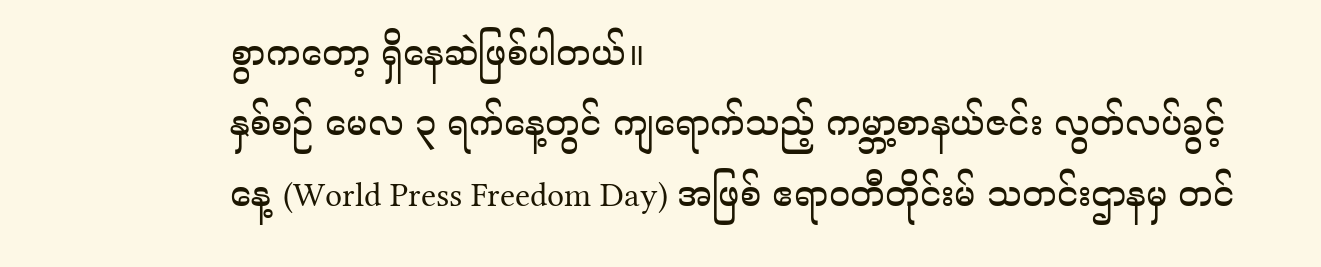စွာကတော့ ရှိနေဆဲဖြစ်ပါတယ်။
နှစ်စဉ် မေလ ၃ ရက်နေ့တွင် ကျရောက်သည့် ကမ္ဘာ့စာနယ်ဇင်း လွတ်လပ်ခွင့်နေ့ (World Press Freedom Day) အဖြစ် ဧရာ၀တီတိုင်းမ် သတင်းဌာနမှ တင်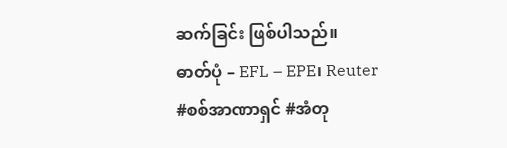ဆက်ခြင်း ဖြစ်ပါသည်။
ဓာတ်ပုံ – EFL – EPE၊ Reuter
#စစ်အာဏာရှင် #အံတု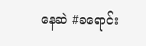နေဆဲ #ခရောင်း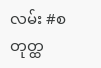လမ်း #စတုတ္ထ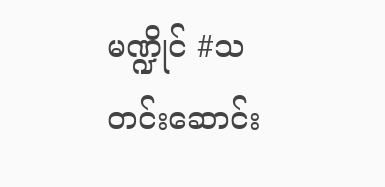မဏ္ဍိုင် #သတင်းဆောင်း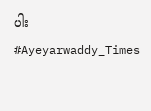ပါး #Ayeyarwaddy_Times